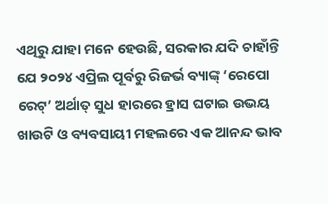ଏଥିରୁ ଯାହା ମନେ ହେଉଛି, ସରକାର ଯଦି ଚାହାଁନ୍ତି ଯେ ୨୦୨୪ ଏପ୍ରିଲ ପୂର୍ବରୁ ରିଜର୍ଭ ବ୍ୟାଙ୍କ୍ ‘ରେପୋ ରେଟ୍’ ଅର୍ଥାତ୍ ସୁଧ ହାରରେ ହ୍ରାସ ଘଟାଇ ଉଭୟ ଖାଉଟି ଓ ବ୍ୟବସାୟୀ ମହଲରେ ଏକ ଆନନ୍ଦ ଭାବ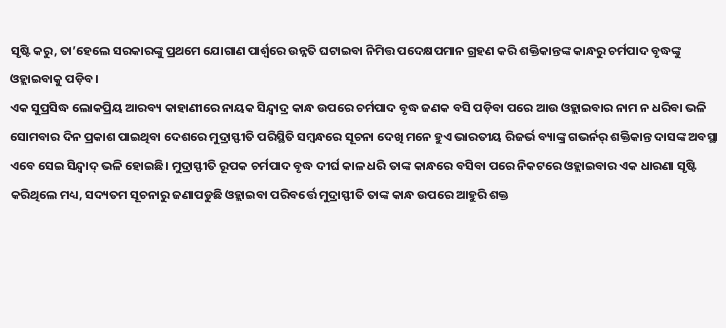ସୃଷ୍ଟି କରୁ, ତା’ହେଲେ ସରକାରଙ୍କୁ ପ୍ରଥମେ ଯୋଗାଣ ପାର୍ଶ୍ବରେ ଉନ୍ନତି ଘଟାଇବା ନିମିତ୍ତ ପଦେକ୍ଷପମାନ ଗ୍ରହଣ କରି ଶକ୍ତିକାନ୍ତଙ୍କ କାନ୍ଧରୁ ଚର୍ମପାଦ ବୃଦ୍ଧଙ୍କୁ ଓହ୍ଲାଇବାକୁ ପଡ଼ିବ।
ଏକ ସୁପ୍ରସିଦ୍ଧ ଲୋକପ୍ରିୟ ଆରବ୍ୟ କାହାଣୀରେ ନାୟକ ସିନ୍ଦ୍ବାଦ୍ର କାନ୍ଧ ଉପରେ ଚର୍ମପାଦ ବୃଦ୍ଧ ଜଣକ ବସି ପଡ଼ିବା ପରେ ଆଉ ଓହ୍ଲାଇବାର ନାମ ନ ଧରିବା ଭଳି ସୋମବାର ଦିନ ପ୍ରକାଶ ପାଇଥିବା ଦେଶରେ ମୁଦ୍ରାସ୍ଫୀତି ପରିସ୍ଥିତି ସମ୍ବନ୍ଧରେ ସୂଚନା ଦେଖି ମନେ ହୁଏ ଭାରତୀୟ ରିଜର୍ଭ ବ୍ୟାଙ୍କ୍ର ଗଭର୍ନର୍ ଶକ୍ତିକାନ୍ତ ଦାସଙ୍କ ଅବସ୍ଥା ଏବେ ସେଇ ସିନ୍ଦ୍ବାଦ୍ ଭଳି ହୋଇଛି। ମୁଦ୍ରାସ୍ଫୀତି ରୂପକ ଚର୍ମପାଦ ବୃଦ୍ଧ ଦୀର୍ଘ କାଳ ଧରି ତାଙ୍କ କାନ୍ଧରେ ବସିବା ପରେ ନିକଟରେ ଓହ୍ଲାଇବାର ଏକ ଧାରଣା ସୃଷ୍ଟି କରିଥିଲେ ମଧ୍ୟ, ସଦ୍ୟତମ ସୂଚନାରୁ ଜଣାପଡୁଛି ଓହ୍ଲାଇବା ପରିବର୍ତ୍ତେ ମୁଦ୍ରାସ୍ଫୀତି ତାଙ୍କ କାନ୍ଧ ଉପରେ ଆହୁରି ଶକ୍ତ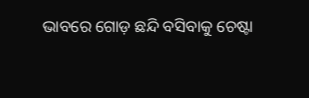ଭାବରେ ଗୋଡ଼ ଛନ୍ଦି ବସିବାକୁ ଚେଷ୍ଟା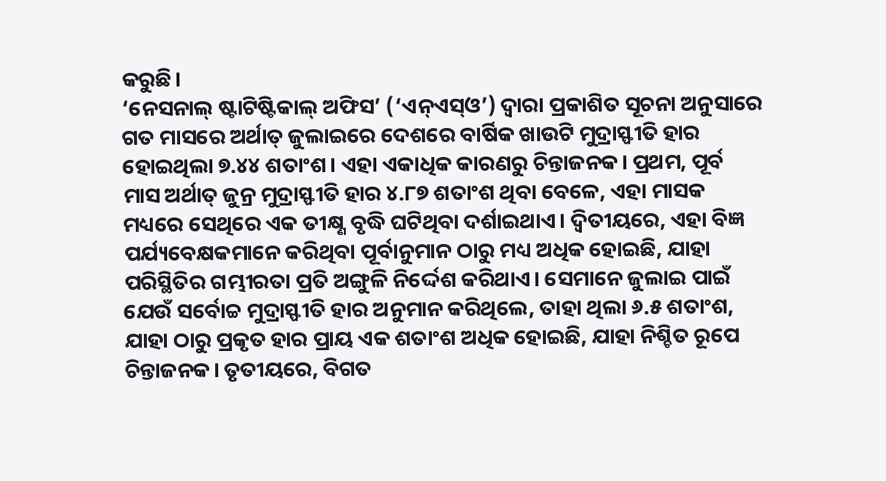କରୁଛି।
‘ନେସନାଲ୍ ଷ୍ଟାଟିଷ୍ଟିକାଲ୍ ଅଫିସ’ (‘ଏନ୍ଏସ୍ଓ’) ଦ୍ବାରା ପ୍ରକାଶିତ ସୂଚନା ଅନୁସାରେ ଗତ ମାସରେ ଅର୍ଥାତ୍ ଜୁଲାଇରେ ଦେଶରେ ବାର୍ଷିକ ଖାଉଟି ମୁଦ୍ରାସ୍ଫୀତି ହାର ହୋଇଥିଲା ୭.୪୪ ଶତାଂଶ। ଏହା ଏକାଧିକ କାରଣରୁ ଚିନ୍ତାଜନକ। ପ୍ରଥମ, ପୂର୍ବ ମାସ ଅର୍ଥାତ୍ ଜୁନ୍ର ମୁଦ୍ରାସ୍ଫୀତି ହାର ୪.୮୭ ଶତାଂଶ ଥିବା ବେଳେ, ଏହା ମାସକ ମଧ୍ୟରେ ସେଥିରେ ଏକ ତୀକ୍ଷ୍ଣ ବୃଦ୍ଧି ଘଟିଥିବା ଦର୍ଶାଇଥାଏ। ଦ୍ବିତୀୟରେ, ଏହା ବିଜ୍ଞ ପର୍ଯ୍ୟବେକ୍ଷକମାନେ କରିଥିବା ପୂର୍ବାନୁମାନ ଠାରୁ ମଧ୍ୟ ଅଧିକ ହୋଇଛି, ଯାହା ପରିସ୍ଥିତିର ଗମ୍ଭୀରତା ପ୍ରତି ଅଙ୍ଗୁଳି ନିର୍ଦ୍ଦେଶ କରିଥାଏ। ସେମାନେ ଜୁଲାଇ ପାଇଁ ଯେଉଁ ସର୍ବୋଚ୍ଚ ମୁଦ୍ରାସ୍ଫୀତି ହାର ଅନୁମାନ କରିଥିଲେ, ତାହା ଥିଲା ୬.୫ ଶତାଂଶ, ଯାହା ଠାରୁ ପ୍ରକୃତ ହାର ପ୍ରାୟ ଏକ ଶତାଂଶ ଅଧିକ ହୋଇଛି, ଯାହା ନିଶ୍ଚିତ ରୂପେ ଚିନ୍ତାଜନକ। ତୃତୀୟରେ, ବିଗତ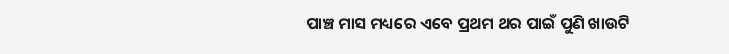ପାଞ୍ଚ ମାସ ମଧ୍ୟରେ ଏବେ ପ୍ରଥମ ଥର ପାଇଁ ପୁଣି ଖାଉଟି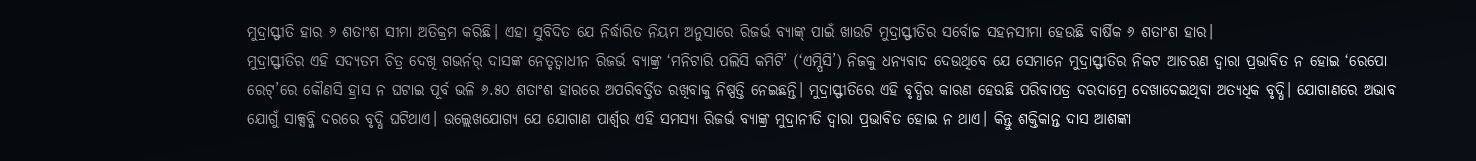ମୁଦ୍ରାସ୍ଫୀତି ହାର ୬ ଶତାଂଶ ସୀମା ଅତିକ୍ରମ କରିଛି। ଏହା ସୁବିଦିତ ଯେ ନିର୍ଦ୍ଧାରିତ ନିୟମ ଅନୁସାରେ ରିଜର୍ଭ ବ୍ୟାଙ୍କ୍ ପାଇଁ ଖାଉଟି ମୁଦ୍ରାସ୍ଫୀତିର ସର୍ବୋଚ୍ଚ ସହନସୀମା ହେଉଛି ବାର୍ଷିକ ୬ ଶତାଂଶ ହାର।
ମୁଦ୍ରାସ୍ଫୀତିର ଏହି ସଦ୍ୟତମ ଚିତ୍ର ଦେଖି ଗଭର୍ନର୍ ଦାସଙ୍କ ନେତୃତ୍ବାଧୀନ ରିଜର୍ଭ ବ୍ୟାଙ୍କ୍ର ‘ମନିଟାରି ପଲିସି କମିଟି’ (‘ଏମ୍ପିସି’) ନିଜକୁ ଧନ୍ୟବାଦ ଦେଉଥିବେ ଯେ ସେମାନେ ମୁଦ୍ରାସ୍ଫୀତିର ନିକଟ ଆଚରଣ ଦ୍ବାରା ପ୍ରଭାବିତ ନ ହୋଇ ‘ରେପୋ ରେଟ୍’ରେ କୌଣସି ହ୍ରାସ ନ ଘଟାଇ ପୂର୍ବ ଭଳି ୬.୫୦ ଶତାଂଶ ହାରରେ ଅପରିବର୍ତ୍ତିତ ରଖିବାକୁ ନିଷ୍ପତ୍ତି ନେଇଛନ୍ତି। ମୁଦ୍ରାସ୍ଫୀତିରେ ଏହି ବୃଦ୍ଧିର କାରଣ ହେଉଛି ପରିବାପତ୍ର ଦରଦାମ୍ରେ ଦେଖାଦେଇଥିବା ଅତ୍ୟଧିକ ବୃଦ୍ଧି। ଯୋଗାଣରେ ଅଭାବ ଯୋଗୁଁ ସାକ୍ସବ୍ଜି ଦରରେ ବୃଦ୍ଧି ଘଟିଥାଏ। ଉଲ୍ଲେଖଯୋଗ୍ୟ ଯେ ଯୋଗାଣ ପାର୍ଶ୍ବର ଏହି ସମସ୍ୟା ରିଜର୍ଭ ବ୍ୟାଙ୍କ୍ର ମୁଦ୍ରାନୀତି ଦ୍ବାରା ପ୍ରଭାବିତ ହୋଇ ନ ଥାଏ। କିନ୍ତୁ ଶକ୍ତିକାନ୍ତ ଦାସ ଆଶଙ୍କା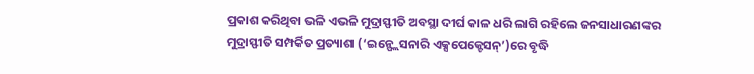ପ୍ରକାଶ କରିଥିବା ଭଳି ଏଭଳି ମୁଦ୍ରାସ୍ଫୀତି ଅବସ୍ଥା ଦୀର୍ଘ କାଳ ଧରି ଲାଗି ରହିଲେ ଜନସାଧାରଣଙ୍କର ମୁଦ୍ରାସ୍ଫୀତି ସମ୍ପର୍କିତ ପ୍ରତ୍ୟାଶା (‘ଇନ୍ଫ୍ଲେସନାରି ଏକ୍ସପେକ୍ଟେସନ୍’)ରେ ବୃଦ୍ଧି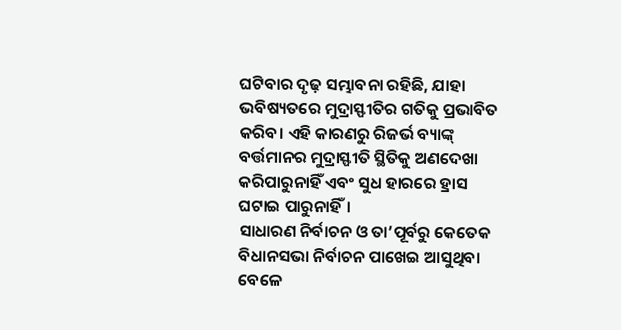ଘଟିବାର ଦୃଢ଼ ସମ୍ଭାବନା ରହିଛି, ଯାହା ଭବିଷ୍ୟତରେ ମୁଦ୍ରାସ୍ଫୀତିର ଗତିକୁ ପ୍ରଭାବିତ କରିବ। ଏହି କାରଣରୁ ରିଜର୍ଭ ବ୍ୟାଙ୍କ୍ ବର୍ତ୍ତମାନର ମୁଦ୍ରାସ୍ଫୀତି ସ୍ଥିତିକୁ ଅଣଦେଖା କରିପାରୁନାହିଁ ଏବଂ ସୁଧ ହାରରେ ହ୍ରାସ ଘଟାଇ ପାରୁନାହିଁ।
ସାଧାରଣ ନିର୍ବାଚନ ଓ ତା’ପୂର୍ବରୁ କେତେକ ବିଧାନସଭା ନିର୍ବାଚନ ପାଖେଇ ଆସୁଥିବା ବେଳେ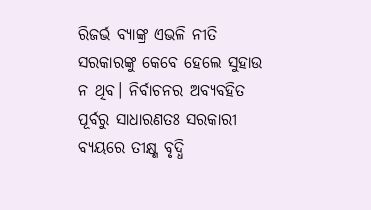ରିଜର୍ଭ ବ୍ୟାଙ୍କ୍ର ଏଭଳି ନୀତି ସରକାରଙ୍କୁ କେବେ ହେଲେ ସୁହାଉ ନ ଥିବ। ନିର୍ବାଚନର ଅବ୍ୟବହିତ ପୂର୍ବରୁ ସାଧାରଣତଃ ସରକାରୀ ବ୍ୟୟରେ ତୀକ୍ଷ୍ଣ ବୃଦ୍ଧି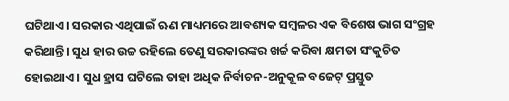ଘଟିଥାଏ। ସରକାର ଏଥିପାଇଁ ଋଣ ମାଧ୍ୟମରେ ଆବଶ୍ୟକ ସମ୍ବଳର ଏକ ବିଶେଷ ଭାଗ ସଂଗ୍ରହ କରିଥାନ୍ତି। ସୁଧ ହାର ଉଚ୍ଚ ରହିଲେ ତେଣୁ ସରକାରଙ୍କର ଖର୍ଚ୍ଚ କରିବା କ୍ଷମତା ସଂକୁଚିତ ହୋଇଥାଏ। ସୁଧ ହ୍ରାସ ଘଟିଲେ ତାହା ଅଧିକ ନିର୍ବାଚନ-ଅନୁକୂଳ ବଜେଟ୍ ପ୍ରସ୍ତୁତ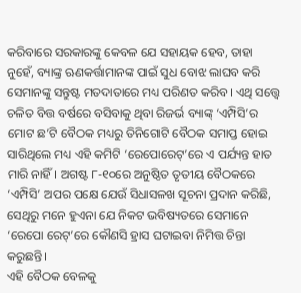କରିବାରେ ସରକାରଙ୍କୁ କେବଳ ଯେ ସହାୟକ ହେବ, ତାହା ନୁହେଁ, ବ୍ୟାଙ୍କ୍ର ଋଣକର୍ତ୍ତାମାନଙ୍କ ପାଇଁ ସୁଧ ବୋଝ ଲାଘବ କରି ସେମାନଙ୍କୁ ସନ୍ତୁଷ୍ଟ ମତଦାତାରେ ମଧ୍ୟ ପରିଣତ କରିବ। ଏଥି ସତ୍ତ୍ବେ ଚଳିତ ବିତ୍ତ ବର୍ଷରେ ବସିବାକୁ ଥିବା ରିଜର୍ଭ ବ୍ୟାଙ୍କ୍ ‘ଏମ୍ପିସି’ର ମୋଟ ଛ’ଟି ବୈଠକ ମଧ୍ୟରୁ ତିନିଗୋଟି ବୈଠକ ସମାପ୍ତ ହୋଇ ସାରିଥିଲେ ମଧ୍ୟ ଏହି କମିଟି ‘ରେପୋରେଟ୍’ରେ ଏ ପର୍ଯ୍ୟନ୍ତ ହାତ ମାରି ନାହିଁ। ଅଗଷ୍ଟ ୮-୧୦ରେ ଅନୁଷ୍ଠିତ ତୃତୀୟ ବୈଠକରେ ‘ଏମ୍ପିସି’ ଅପର ପକ୍ଷେ ଯେଉଁ ସିଧାସଳଖ ସୂଚନା ପ୍ରଦାନ କରିଛି, ସେଥିରୁ ମନେ ହୁଏନା ଯେ ନିକଟ ଭବିଷ୍ୟତରେ ସେମାନେ ‘ରେପୋ ରେଟ୍’ରେ କୌଣସି ହ୍ରାସ ଘଟାଇବା ନିମିତ୍ତ ଚିନ୍ତା କରୁଛନ୍ତି।
ଏହି ବୈଠକ ବେଳକୁ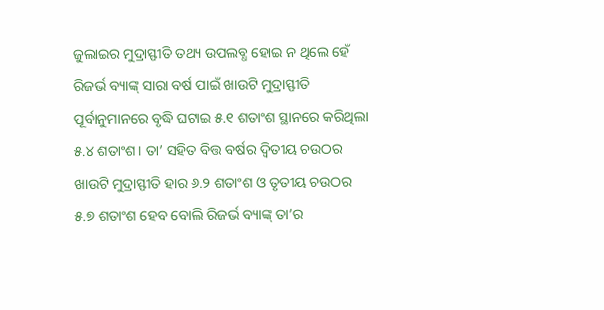ଜୁଲାଇର ମୁଦ୍ରାସ୍ଫୀତି ତଥ୍ୟ ଉପଲବ୍ଧ ହୋଇ ନ ଥିଲେ ହେଁ ରିଜର୍ଭ ବ୍ୟାଙ୍କ୍ ସାରା ବର୍ଷ ପାଇଁ ଖାଉଟି ମୁଦ୍ରାସ୍ଫୀତି ପୂର୍ବାନୁମାନରେ ବୃଦ୍ଧି ଘଟାଇ ୫.୧ ଶତାଂଶ ସ୍ଥାନରେ କରିଥିଲା ୫.୪ ଶତାଂଶ। ତା’ ସହିତ ବିତ୍ତ ବର୍ଷର ଦ୍ବିତୀୟ ଚଉଠର ଖାଉଟି ମୁଦ୍ରାସ୍ଫୀତି ହାର ୬.୨ ଶତାଂଶ ଓ ତୃତୀୟ ଚଉଠର ୫.୭ ଶତାଂଶ ହେବ ବୋଲି ରିଜର୍ଭ ବ୍ୟାଙ୍କ୍ ତା’ର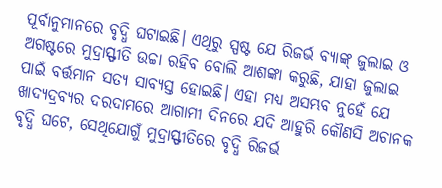ପୂର୍ବାନୁମାନରେ ବୃଦ୍ଧି ଘଟାଇଛି। ଏଥିରୁ ସ୍ପଷ୍ଟ ଯେ ରିଜର୍ଭ ବ୍ୟାଙ୍କ୍ ଜୁଲାଇ ଓ ଅଗଷ୍ଟରେ ମୁଦ୍ରାସ୍ଫୀତି ଉଚ୍ଚା ରହିବ ବୋଲି ଆଶଙ୍କା କରୁଛି, ଯାହା ଜୁଲାଇ ପାଇଁ ବର୍ତ୍ତମାନ ସତ୍ୟ ସାବ୍ୟସ୍ତ ହୋଇଛି। ଏହା ମଧ୍ୟ ଅସମ୍ଭବ ନୁହେଁ ଯେ ଖାଦ୍ୟଦ୍ରବ୍ୟର ଦରଦାମରେ ଆଗାମୀ ଦିନରେ ଯଦି ଆହୁରି କୌଣସି ଅଚାନକ ବୃଦ୍ଧି ଘଟେ, ସେଥିଯୋଗୁଁ ମୁଦ୍ରାସ୍ଫୀତିରେ ବୃଦ୍ଧି ରିଜର୍ଭ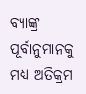ବ୍ୟାଙ୍କ୍ର ପୂର୍ବାନୁମାନକୁ ମଧ୍ୟ ଅତିକ୍ରମ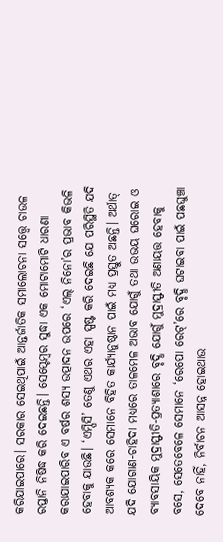କରିଯାଇପାରେ। ସରକାର ସେଇଥିପାଇଁ ଆନ୍ତର୍ଜାତିକ ସମାଲୋଚନା ସତ୍ତ୍ବେ ଚାଉଳ ରପ୍ତାନି ନିଷିଦ୍ଧ କରି ଦେଇଛନ୍ତି। ସେପ୍ଟେମ୍ବର ସୁଦ୍ଧା ଏକ ମୋଟାମୋଟି ଧାରଣା କରାଯାଇପାରିବ ଏ ବର୍ଷର ଶସ୍ୟ ଉତ୍ପାଦନ ଉପରେ ‘ଏଲ୍ ନିନୋ’ର ପ୍ରଭାବ କିଭଳି ହେବାକୁ ଯାଉଛି। ‘ଏମ୍ପିସି’ ତେଣୁ ଏଥର ଏହା ସ୍ପଷ୍ଟ କରି ଦେଇଛି ଯେ ପରିସ୍ଥିତି ଯଦି ଆବଶ୍ୟକ କରେ ସେମାନେ ବିହିତ କାର୍ଯ୍ୟାନୁଷ୍ଠାନ ପାଇଁ ମଧ୍ୟ ପ୍ରସ୍ତୁତ ଅଛନ୍ତି। ଅର୍ଥାତ୍ ଯଦି ଯୋଗାଣ-ଚାହିଦା ମଧ୍ୟରେ ତାଳମେଳ ଅଭାବ ଯୋଗୁଁ ତଥା ଉଭୟ ଘରୋଇ ଓ ବ୍ୟାବସାୟିକ ମୁଦ୍ରାସ୍ଫୀତି-ପ୍ରତ୍ୟାଶାରେ ବୃଦ୍ଧି ଯୋଗୁଁ ମୁଦ୍ରାସ୍ଫୀତି ଅଣାୟତ୍ତ ହେବାକୁ ବସେ, ସେତେବେଳେ ସେମାନେ ‘ରେପୋ ରେଟ୍’ରେ ବୃଦ୍ଧି ଘଟାଇବା ପାଇଁ ପଛଘୁଞ୍ଚା ଦେବେ ନାହିଁ, ନିର୍ବାଚନ ଆସନ୍ନ ହୋଇଥାଉ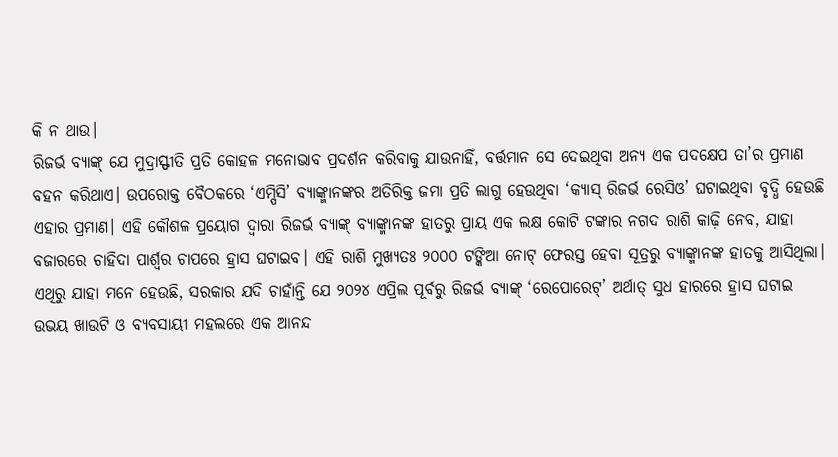କି ନ ଥାଉ।
ରିଜର୍ଭ ବ୍ୟାଙ୍କ୍ ଯେ ମୁଦ୍ରାସ୍ଫୀତି ପ୍ରତି କୋହଳ ମନୋଭାବ ପ୍ରଦର୍ଶନ କରିବାକୁ ଯାଉନାହିଁ, ବର୍ତ୍ତମାନ ସେ ଦେଇଥିବା ଅନ୍ୟ ଏକ ପଦକ୍ଷେପ ତା’ର ପ୍ରମାଣ ବହନ କରିଥାଏ। ଉପରୋକ୍ତ ବୈଠକରେ ‘ଏମ୍ପିସି’ ବ୍ୟାଙ୍କ୍ମାନଙ୍କର ଅତିରିକ୍ତ ଜମା ପ୍ରତି ଲାଗୁ ହେଉଥିବା ‘କ୍ୟାସ୍ ରିଜର୍ଭ ରେସିଓ’ ଘଟାଇଥିବା ବୃଦ୍ଧି ହେଉଛି ଏହାର ପ୍ରମାଣ। ଏହି କୌଶଳ ପ୍ରୟୋଗ ଦ୍ବାରା ରିଜର୍ଭ ବ୍ୟାଙ୍କ୍ ବ୍ୟାଙ୍କ୍ମାନଙ୍କ ହାତରୁ ପ୍ରାୟ ଏକ ଲକ୍ଷ କୋଟି ଟଙ୍କାର ନଗଦ ରାଶି କାଢ଼ି ନେବ, ଯାହା ବଜାରରେ ଚାହିଦା ପାର୍ଶ୍ବର ଚାପରେ ହ୍ରାସ ଘଟାଇବ। ଏହି ରାଶି ମୁଖ୍ୟତଃ ୨୦୦୦ ଟଙ୍କିଆ ନୋଟ୍ ଫେରସ୍ତ ହେବା ସୂତ୍ରରୁ ବ୍ୟାଙ୍କ୍ମାନଙ୍କ ହାତକୁ ଆସିଥିଲା।
ଏଥିରୁ ଯାହା ମନେ ହେଉଛି, ସରକାର ଯଦି ଚାହାଁନ୍ତି ଯେ ୨୦୨୪ ଏପ୍ରିଲ ପୂର୍ବରୁ ରିଜର୍ଭ ବ୍ୟାଙ୍କ୍ ‘ରେପୋରେଟ୍’ ଅର୍ଥାତ୍ ସୁଧ ହାରରେ ହ୍ରାସ ଘଟାଇ ଉଭୟ ଖାଉଟି ଓ ବ୍ୟବସାୟୀ ମହଲରେ ଏକ ଆନନ୍ଦ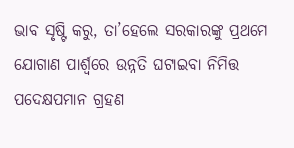ଭାବ ସୃଷ୍ଟି କରୁ, ତା’ହେଲେ ସରକାରଙ୍କୁ ପ୍ରଥମେ ଯୋଗାଣ ପାର୍ଶ୍ବରେ ଉନ୍ନତି ଘଟାଇବା ନିମିତ୍ତ ପଦେକ୍ଷପମାନ ଗ୍ରହଣ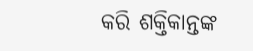କରି ଶକ୍ତିକାନ୍ତଙ୍କ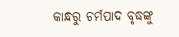କାନ୍ଧରୁ ଚର୍ମପାଦ ବୃଦ୍ଧଙ୍କୁ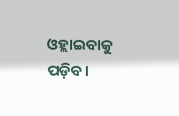ଓହ୍ଲାଇବାକୁ ପଡ଼ିବ।